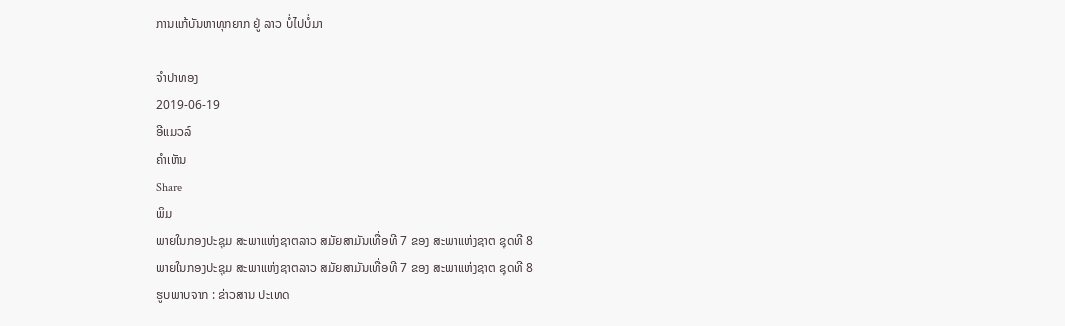ການແກ້ບັນຫາທຸກຍາກ ຢູ່ ລາວ ບໍ່ໄປບໍ່ມາ

ຈໍາປາທອງ
2019-06-19
ອີແມວລ໌
ຄໍາເຫັນ
Share
ພິມ
ພາຍໃນກອງປະຊຸມ ສະພາແຫ່ງຊາຕລາວ ສມັຍສາມັນເທື່ອທີ 7 ຂອງ ສະພາແຫ່ງຊາຕ ຊຸດທີ 8
ພາຍໃນກອງປະຊຸມ ສະພາແຫ່ງຊາຕລາວ ສມັຍສາມັນເທື່ອທີ 7 ຂອງ ສະພາແຫ່ງຊາຕ ຊຸດທີ 8
ຮູບພາບຈາກ : ຂ່າວສານ ປະເທດ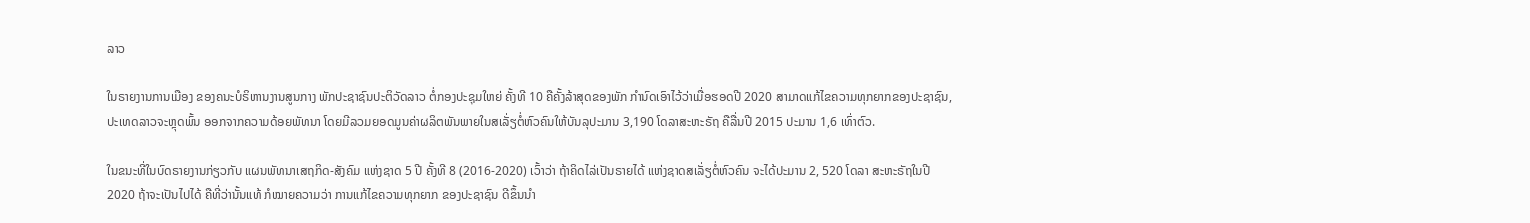ລາວ

ໃນຣາຍງານການເມືອງ ຂອງຄນະບໍຣິຫານງານສູນກາງ ພັກປະຊາຊົນປະຕິວັດລາວ ຕໍ່ກອງປະຊຸມໃຫຍ່ ຄັ້ງທີ 10 ຄືຄັ້ງລ້າສຸດຂອງພັກ ກຳນົດເອົາໄວ້ວ່າເມື່ອຮອດປີ 2020 ສາມາດແກ້ໄຂຄວາມທຸກຍາກຂອງປະຊາຊົນ, ປະເທດລາວຈະຫຼຸດພົ້ນ ອອກຈາກຄວາມດ້ອຍພັທນາ ໂດຍມີລວມຍອດມູນຄ່າຜລິຕພັນພາຍໃນສເລັ່ຽຕໍ່ຫົວຄົນໃຫ້ບັນລຸປະມານ 3,190 ໂດລາສະຫະຣັຖ ຄືລື່ນປີ 2015 ປະມານ 1,6 ເທົ່າຕົວ.

ໃນຂນະທີ່ໃນບົດຣາຍງານກ່ຽວກັບ ແຜນພັທນາເສຖກິດ-ສັງຄົມ ແຫ່ງຊາດ 5 ປີ ຄັ້ງທີ 8 (2016-2020) ເວົ້າວ່າ ຖ້າຄິດໄລ່ເປັນຣາຍໄດ້ ແຫ່ງຊາດສເລັ່ຽຕໍ່ຫົວຄົນ ຈະໄດ້ປະມານ 2, 520 ໂດລາ ສະຫະຣັຖໃນປີ 2020 ຖ້າຈະເປັນໄປໄດ້ ຄືທີ່ວ່ານັ້ນແທ້ ກໍໝາຍຄວາມວ່າ ການແກ້ໄຂຄວາມທຸກຍາກ ຂອງປະຊາຊົນ ດີຂຶ້ນນຳ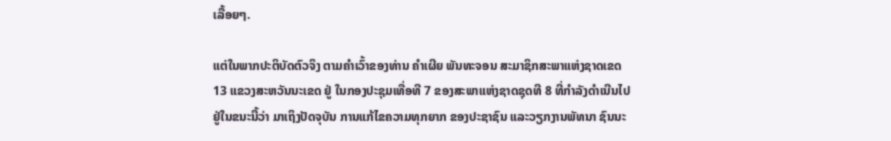ເລື້ອຍໆ.

ແຕ່ໃນພາກປະຕິບັດຕົວຈິງ ຕາມຄຳເວົ້າຂອງທ່ານ ຄໍາເຜີຍ ພັນທະຈອນ ສະມາຊິກສະພາແຫ່ງຊາດເຂດ 13 ແຂວງສະຫວັນນະເຂດ ຢູ່ ໃນກອງປະຊຸມເທື່ອທີ 7 ຂອງສະພາແຫ່ງຊາດຊຸດທີ 8 ທີ່ກໍາລັງດໍາເນີນໄປຢູ່ໃນຂນະນີ້ວ່າ ມາເຖິງປັດຈຸບັນ ການແກ້ໄຂຄວາມທຸກຍາກ ຂອງປະຊາຊົນ ແລະວຽກງານພັທນາ ຊົນນະ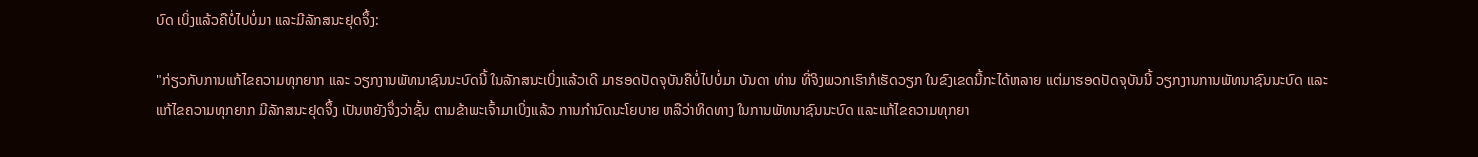ບົດ ເບິ່ງແລ້ວຄືບໍ່ໄປບໍ່ມາ ແລະມີລັກສນະຢຸດຈຶ້ງ:

"ກ່ຽວກັບການແກ້ໄຂຄວາມທຸກຍາກ ແລະ ວຽກງານພັທນາຊົນນະບົດນີ້ ໃນລັກສນະເບິ່ງແລ້ວເດີ ມາຮອດປັດຈຸບັນຄືບໍ່ໄປບໍ່ມາ ບັນດາ ທ່ານ ທີ່ຈິງພວກເຮົາກໍເຮັດວຽກ ໃນຂົງເຂດນີ້ກະໄດ້ຫລາຍ ແຕ່ມາຮອດປັດຈຸບັນນີ້ ວຽກງານການພັທນາຊົນນະບົດ ແລະແກ້ໄຂຄວາມທຸກຍາກ ມີລັກສນະຢຸດຈຶ້ງ ເປັນຫຍັງຈຶ່ງວ່າຊັ້ນ ຕາມຂ້າພະເຈົ້າມາເບິ່ງແລ້ວ ການກຳນົດນະໂຍບາຍ ຫລືວ່າທິດທາງ ໃນການພັທນາຊົນນະບົດ ແລະແກ້ໄຂຄວາມທຸກຍາ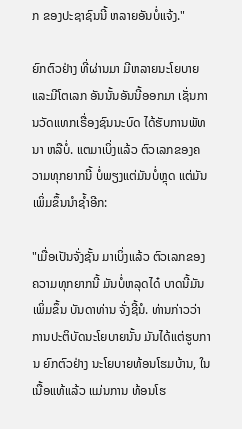ກ ຂອງປະຊາຊົນນີ້ ຫລາຍອັນບໍ່ແຈ້ງ."

ຍົກຕົວຢ່າງ ທີ່ຜ່ານມາ ມີຫລາຍນະໂຍບາຍ ແລະມີໂຕເລກ ອັນນັ້ນອັນນີ້ອອກມາ ເຊັ່ນການວັດແທກເຣື່ອງຊົນນະບົດ ໄດ້ຮັບການພັທນາ ຫລືບໍ່. ແຕມາເບິ່ງແລ້ວ ຕົວເລກຂອງຄວາມທຸກຍາກນີ້ ບໍ່ພຽງແຕ່ມັນບໍ່ຫຼຸດ ແຕ່ມັນເພິ່ມຂຶ້ນນຳຊ້ຳອີກ:

"ເມື່ອເປັນຈັ່ງຊັ້ນ ມາເບິ່ງແລ້ວ ຕົວເລກຂອງຄວາມທຸກຍາກນີ້ ມັນບໍ່ຫລຸດໄດ໋ ບາດນີ້ມັນເພິ່ມຂຶ້ນ ບັນດາທ່ານ ຈັ່ງຊີ້ນໍ. ທ່ານກ່າວວ່າ ການປະຕິບັດນະໂຍບາຍນັ້ນ ມັນໄດ້ແຕ່ຮູບການ ຍົກຕົວຢ່າງ ນະໂຍບາຍທ້ອນໂຮມບ້ານ, ໃນເນື້ອແທ້ແລ້ວ ແມ່ນການ ທ້ອນໂຮ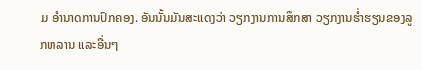ມ ອໍານາດການປົກຄອງ. ອັນນັ້ນມັນສະແດງວ່າ ວຽກງານການສຶກສາ ວຽກງານຮໍ່າຮຽນຂອງລູກຫລານ ແລະອື່ນໆ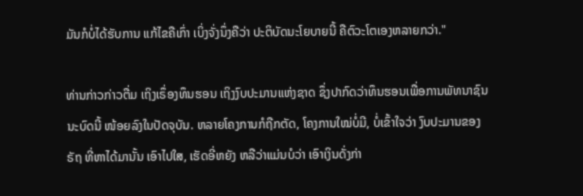ມັນກໍບໍ່ໄດ້ຮັບການ ແກ້ໄຂຄືເກົ່າ ເບິ່ງຈັ່ງນຶ່ງຄືວ່າ ປະຕິບັດນະໂຍບາຍນີ້ ຄືຕົວະໂຕເອງຫລາຍກວ່າ."

ທ່ານກ່າວກ່າວຕື່ມ ເຖິງເຣຶ່ອງທຶນຮອນ ເຖິງງົບປະມານແຫ່ງຊາດ ຊຶ່ງປາກົດວ່າທຶນຮອນເພື່ອການພັທນາຊົນນະບົດນີ້ ໜ້ອຍລົງໃນປັດຈຸບັນ. ຫລາຍໂຄງການກໍຖືກຕັດ, ໂຄງການໃໝ່ບໍ່ມີ, ບໍ່ເຂົ້າໃຈວ່າ ງົບປະມານຂອງຣັຖ ທີ່ຫາໄດ້ມານັ້ນ ເອົາໄປໃສ, ເຮັດອີ່ຫຍັງ ຫລືວ່າແມ່ນບໍວ່າ ເອົາເງິນດັ່ງກ່າ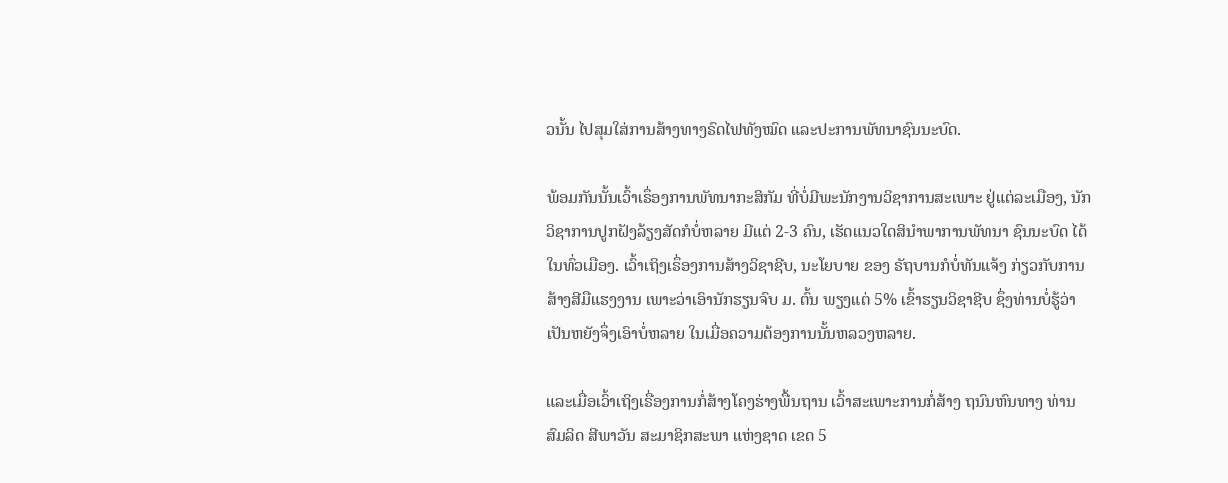ວນັ້ນ ໄປສຸມໃສ່ການສ້າງທາງຣົດໄຟທັງໝົດ ແລະປະການພັທນາຊົນນະບົດ.

ພ້ອມກັນນັ້ນເວົ້າເຣຶ່ອງການພັທນາກະສິກັມ ທີ່ບໍ່ມີພະນັກງານວິຊາການສະເພາະ ຢູ່ແຕ່ລະເມືອງ, ນັກວິຊາການປູກຝັງລ້ຽງສັດກໍບໍ່ຫລາຍ ມີແຕ່ 2-3 ຄົນ, ເຮັດແນວໃດສິນໍາພາການພັທນາ ຊົນນະບົດ ໄດ້ໃນທົ່ວເມືອງ. ເວົ້າເຖິງເຣຶ່ອງການສ້າງວິຊາຊີບ, ນະໂຍບາຍ ຂອງ ຣັຖບານກໍບໍ່ທັນແຈ້ງ ກ່ຽວກັບການສ້າງສີມືແຮງງານ ເພາະວ່າເອົານັກຮຽນຈົບ ມ. ຕົ້ນ ພຽງແຕ່ 5% ເຂົ້າຮຽນວິຊາຊີບ ຊຶ່ງທ່ານບໍ່ຮູ້ວ່າ ເປັນຫຍັງຈຶ່ງເອົາບໍ່ຫລາຍ ໃນເມື່ອຄວາມຕ້ອງການນັ້ນຫລວງຫລາຍ.

ແລະເມື່ອເວົ້າເຖິງເຣື່ອງການກໍ່ສ້າງໂຄງຮ່າງພື້ນຖານ ເວົ້າສະເພາະການກໍ່ສ້າງ ຖນົນຫົນທາງ ທ່ານ ສົມລິດ ສີພາວັນ ສະມາຊິກສະພາ ແຫ່ງຊາດ ເຂດ 5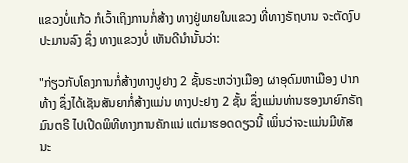ແຂວງບໍ່ແກ້ວ ກໍເວົ້າເຖິງການກໍ່ສ້າງ ທາງຢູ່ພາຍໃນແຂວງ ທີ່ທາງຣັຖບານ ຈະຕັດງົບປະມານລົງ ຊຶ່ງ ທາງແຂວງບໍ່ ເຫັນດີນຳນັ້ນວ່າ:

"ກ່ຽວກັບໂຄງການກໍ່ສ້າງທາງປູຢາງ 2 ຊັ້ນຣະຫວ່າງເມືອງ ຜາອຸດົມຫາເມືອງ ປາກທ້າງ ຊຶ່ງໄດ້ເຊັນສັນຍາກໍ່ສ້າງແມ່ນ ທາງປະຢາງ 2 ຊັ້ນ ຊຶ່ງແມ່ນທ່ານຮອງນາຍົກຣັຖມົນຕຣີ ໄປເປີດພິທີທາງການຄັກແນ່ ແຕ່ມາຮອດດຽວນີ້ ເພິ່ນວ່າຈະແມ່ນມີທັສນະ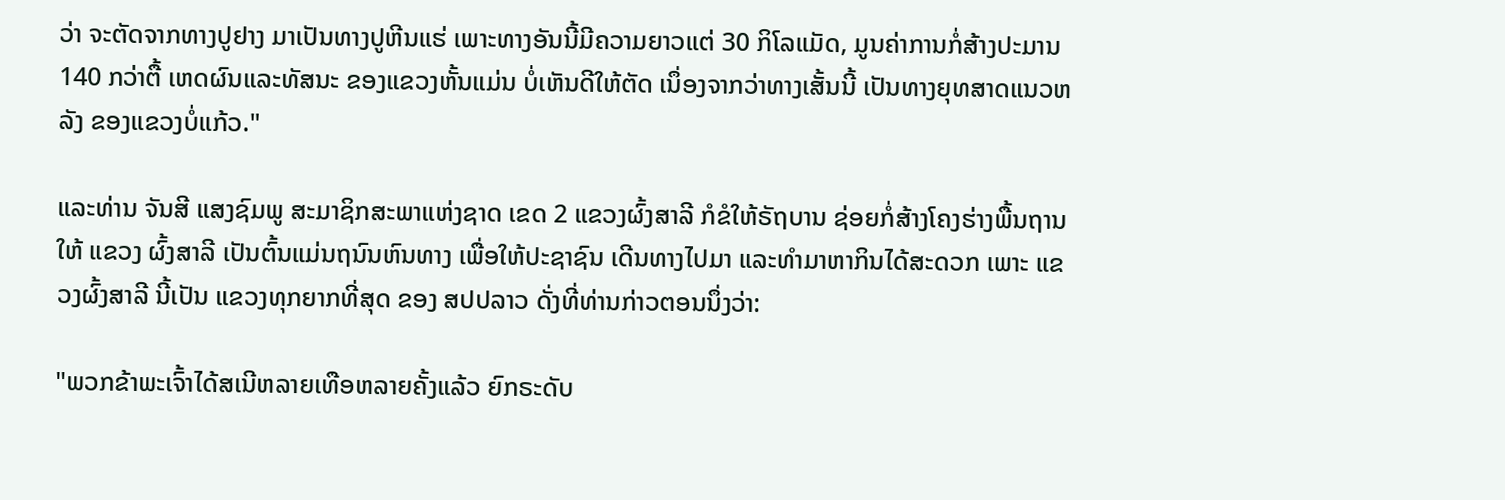ວ່າ ຈະຕັດຈາກທາງປູຢາງ ມາເປັນທາງປູຫີນແຮ່ ເພາະທາງອັນນີ້ມີຄວາມຍາວແຕ່ 30 ກິໂລແມັດ, ມູນຄ່າການກໍ່ສ້າງປະມານ 140 ກວ່າຕື້ ເຫດຜົນແລະທັສນະ ຂອງແຂວງຫັ້ນແມ່ນ ບໍ່ເຫັນດີໃຫ້ຕັດ ເນຶ່ອງຈາກວ່າທາງເສັ້ນນີ້ ເປັນທາງຍຸທສາດແນວຫລັງ ຂອງແຂວງບໍ່ແກ້ວ."

ແລະທ່ານ ຈັນສີ ແສງຊົມພູ ສະມາຊິກສະພາແຫ່ງຊາດ ເຂດ 2 ແຂວງຜົ້ງສາລີ ກໍຂໍໃຫ້ຣັຖບານ ຊ່ອຍກໍ່ສ້າງໂຄງຮ່າງພື້ນຖານໃຫ້ ແຂວງ ຜົ້ງສາລີ ເປັນຕົ້ນແມ່ນຖນົນຫົນທາງ ເພື່ອໃຫ້ປະຊາຊົນ ເດີນທາງໄປມາ ແລະທຳມາຫາກິນໄດ້ສະດວກ ເພາະ ແຂວງຜົ້ງສາລີ ນີ້ເປັນ ແຂວງທຸກຍາກທີ່ສຸດ ຂອງ ສປປລາວ ດັ່ງທີ່ທ່ານກ່າວຕອນນຶ່ງວ່າ:

"ພວກຂ້າພະເຈົ້າໄດ້ສເນີຫລາຍເທືອຫລາຍຄັ້ງແລ້ວ ຍົກຣະດັບ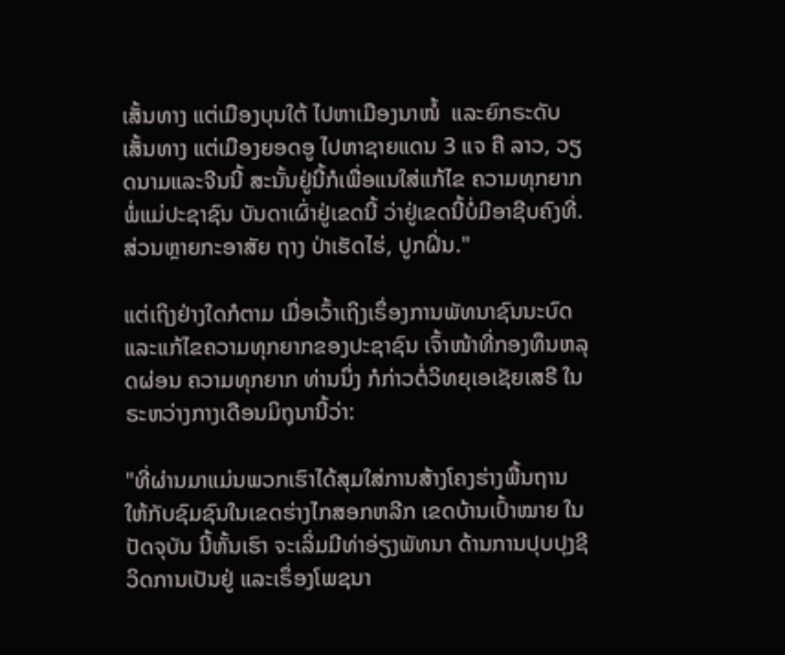ເສັ້ນທາງ ແຕ່ເມືອງບຸນໃຕ້ ໄປຫາເມືອງນາໜໍ້  ແລະຍົກຣະດັບເສັ້ນທາງ ແຕ່ເມືອງຍອດອູ ໄປຫາຊາຍແດນ 3 ແຈ ຄື ລາວ, ວຽດນາມແລະຈີນນີ້ ສະນັ້ນຢູ່ນີ້ກໍເພື່ອແນໃສ່ແກ້ໄຂ ຄວາມທຸກຍາກ ພໍ່ແມ່ປະຊາຊົນ ບັນດາເຜົ່າຢູ່ເຂດນີ້ ວ່າຢູ່ເຂດນີ້ບໍ່ມີອາຊີບຄົງທີ່. ສ່ວນຫຼາຍກະອາສັຍ ຖາງ ປ່າເຮັດໄຮ່, ປູກຝິ່ນ."

ແຕ່ເຖິງຢ່າງໃດກໍຕາມ ເມື່ອເວົ້າເຖິງເຣຶ່ອງການພັທນາຊົນນະບົດ ແລະແກ້ໄຂຄວາມທຸກຍາກຂອງປະຊາຊົນ ເຈົ້າໜ້າທີ່ກອງທຶນຫລຸດຜ່ອນ ຄວາມທຸກຍາກ ທ່ານນຶ່ງ ກໍກ່າວຕໍ່ວິທຍຸເອເຊັຍເສຣີ ໃນຣະຫວ່າງກາງເດືອນມິຖຸນານີ້ວ່າ:

"ທີ່ຜ່ານມາແມ່ນພວກເຮົາໄດ້ສຸມໃສ່ການສ້າງໂຄງຮ່າງພື້ນຖານ ໃຫ້ກັບຊົມຊົນໃນເຂດຮ່າງໄກສອກຫລີກ ເຂດບ້ານເປົ້າໝາຍ ໃນປັດຈຸບັນ ນີ້ຫັ້ນເຮົາ ຈະເລິ່ມມີທ່າອ່ຽງພັທນາ ດ້ານການປຸບປຸງຊີວິດການເປັນຢູ່ ແລະເຣຶ່ອງໂພຊນາ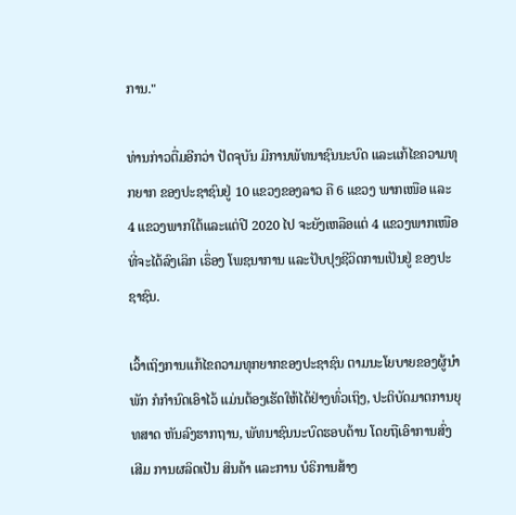ການ."

ທ່ານກ່າວຕື່ມອີກວ່າ ປັດຈຸບັນ ມີການພັທນາຊົນນະບົດ ແລະແກ້ໄຂຄວາມທຸກຍາກ ຂອງປະຊາຊົນຢູ່ 10 ແຂວງຂອງລາວ ຄື 6 ແຂວງ ພາກເໜືອ ແລະ 4 ແຂວງພາກໃຕ້ແລະແຕ່ປີ 2020 ໄປ ຈະຍັງເຫລືອແຕ່ 4 ແຂວງພາກເໜືອ ທີ່ຈະໄດ້ລົງເລິກ ເຣຶ່ອງ ໂພຊນາການ ແລະປັບປຸງຊີວິດການເປັນຢູ່ ຂອງປະຊາຊົນ.

ເວົ້າເຖິງການແກ້ໄຂຄວາມທຸກຍາກຂອງປະຊາຊົນ ຕາມນະໂຍບາຍຂອງຜູ້ນຳພັກ ກໍກຳນົດເອົາໄວ້ ແມ່ນຕ້ອງເຮັດໃຫ້ໄດ້ຢ່າງທົ່ວເຖິງ, ປະຕິບັດມາຕການຍຸທສາດ ຫັນລົງຮາກຖານ, ພັທນາຊົນນະບົດຮອບດ້ານ ໂດຍຖືເອົາການສົ່ງເສີມ ການຜລິດເປັນ ສິນຄ້າ ແລະການ ບໍຣິການສ້າງ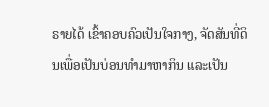ຣາຍໄດ້ ເຂົ້າຄອບຄົວເປັນໃຈກາງ, ຈັດສັນທີ່ດິນເພື່ອເປັນບ່ອນທໍາມາຫາກິນ ແລະເປັນ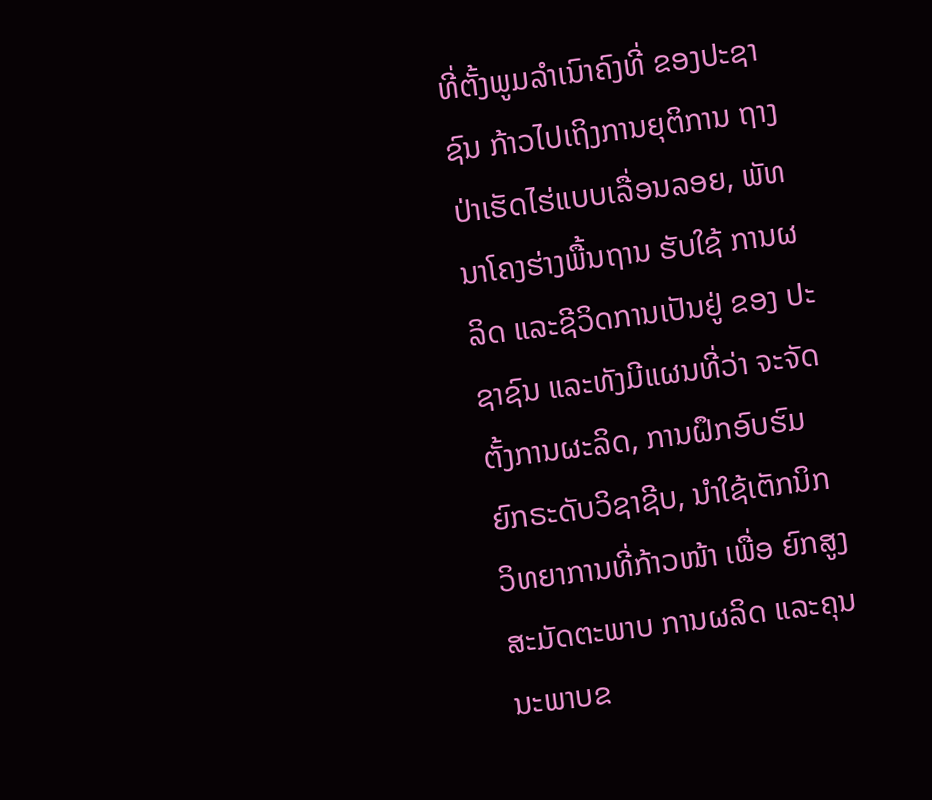ທີ່ຕັ້ງພູມລໍາເນົາຄົງທີ່ ຂອງປະຊາຊົນ ກ້າວໄປເຖິງການຍຸຕິການ ຖາງປ່າເຮັດໄຮ່ແບບເລື່ອນລອຍ, ພັທນາໂຄງຮ່າງພື້ນຖານ ຮັບໃຊ້ ການຜລິດ ແລະຊີວິດການເປັນຢູ່ ຂອງ ປະຊາຊົນ ແລະທັງມີແຜນທີ່ວ່າ ຈະຈັດຕັ້ງການຜະລິດ, ການຝຶກອົບຮົມ ຍົກຣະດັບວິຊາຊີບ, ນໍາໃຊ້ເຕັກນິກວິທຍາການທີ່ກ້າວໜ້າ ເພື່ອ ຍົກສູງສະມັດຕະພາບ ການຜລິດ ແລະຄຸນນະພາບຂ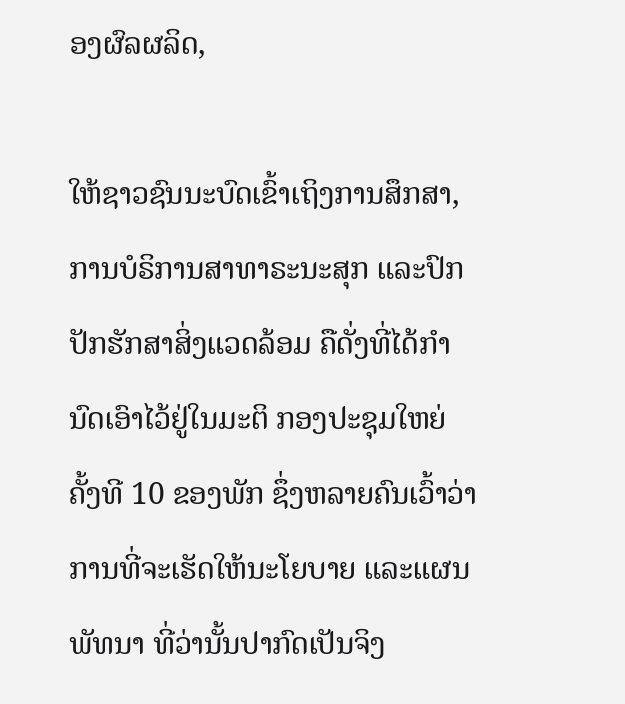ອງຜົລຜລິດ,

ໃຫ້ຊາວຊົນນະບົດເຂົ້າເຖິງການສຶກສາ, ການບໍຣິການສາທາຣະນະສຸກ ແລະປົກປັກຮັກສາສິ່ງແວດລ້ອມ ຄືດັ່ງທີ່ໄດ້ກຳນົດເອົາໄວ້ຢູ່ໃນມະຕິ ກອງປະຊຸມໃຫຍ່ຄັ້ງທີ 10 ຂອງພັກ ຊຶ່ງຫລາຍຄົນເວົ້າວ່າ ການທີ່ຈະເຮັດໃຫ້ນະໂຍບາຍ ແລະແຜນພັທນາ ທີ່ວ່ານັ້ນປາກົດເປັນຈິງ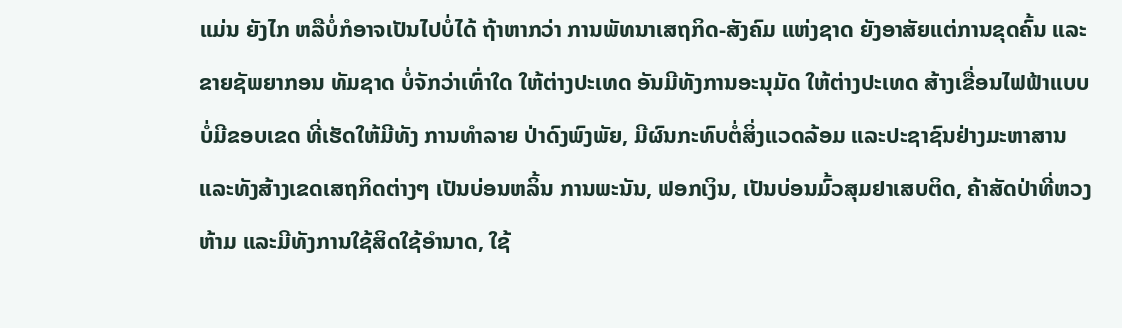ແມ່ນ ຍັງໄກ ຫລືບໍ່ກໍອາຈເປັນໄປບໍ່ໄດ້ ຖ້າຫາກວ່າ ການພັທນາເສຖກິດ-ສັງຄົມ ແຫ່ງຊາດ ຍັງອາສັຍແຕ່ການຂຸດຄົ້ນ ແລະຂາຍຊັພຍາກອນ ທັມຊາດ ບໍ່ຈັກວ່າເທົ່າໃດ ໃຫ້ຕ່າງປະເທດ ອັນມີທັງການອະນຸມັດ ໃຫ້ຕ່າງປະເທດ ສ້າງເຂື່ອນໄຟຟ້າແບບບໍ່ມີຂອບເຂດ ທີ່ເຮັດໃຫ້ມີທັງ ການທຳລາຍ ປ່າດົງພົງພັຍ, ມີຜົນກະທົບຕໍ່ສິ່ງແວດລ້ອມ ແລະປະຊາຊົນຢ່າງມະຫາສານ ແລະທັງສ້າງເຂດເສຖກິດຕ່າງໆ ເປັນບ່ອນຫລິ້ນ ການພະນັນ, ຟອກເງິນ, ເປັນບ່ອນມົ້ວສຸມຢາເສບຕິດ, ຄ້າສັດປ່າທີ່ຫວງຫ້າມ ແລະມີທັງການໃຊ້ສິດໃຊ້ອຳນາດ, ໃຊ້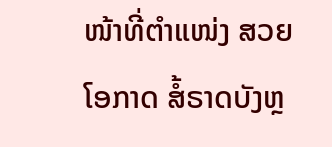ໜ້າທີ່ຕຳແໜ່ງ ສວຍໂອກາດ ສໍ້ຣາດບັງຫຼ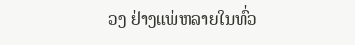ວງ ຢ່າງແພ່ຫລາຍໃນທົ່ວ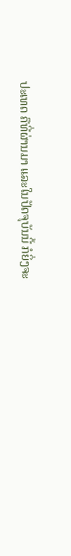ປະເທດ ຄືທີ່ຜ່ານມາ ແລະໃນປັດຈຸບັນນີ້ ກໍຍິ່ງຈະ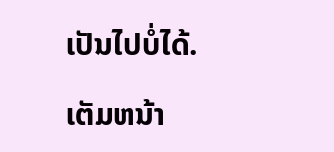ເປັນໄປບໍ່ໄດ້.

ເຕັມຫນ້າ